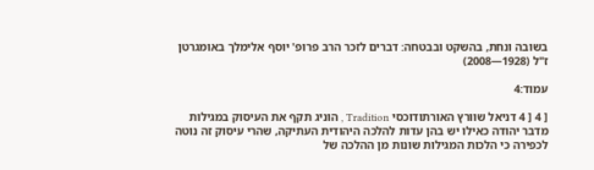בשובה ונחת, בהשקט ובבטחה: דברים לזכר הרב פרופ' יוסף אלימלך באומגרטן ז"ל (1928—2008)

עמוד:4

[ 4 [ 4 דניאל שוורץ האורתודוכסי Tradition , הוניג תקף את העיסוק במגילות מדבר יהודה כאילו יש בהן עדות להלכה היהודית העתיקה, שהרי עיסוק זה נוטה לכפירה כי הלכות המגילות שונות מן ההלכה של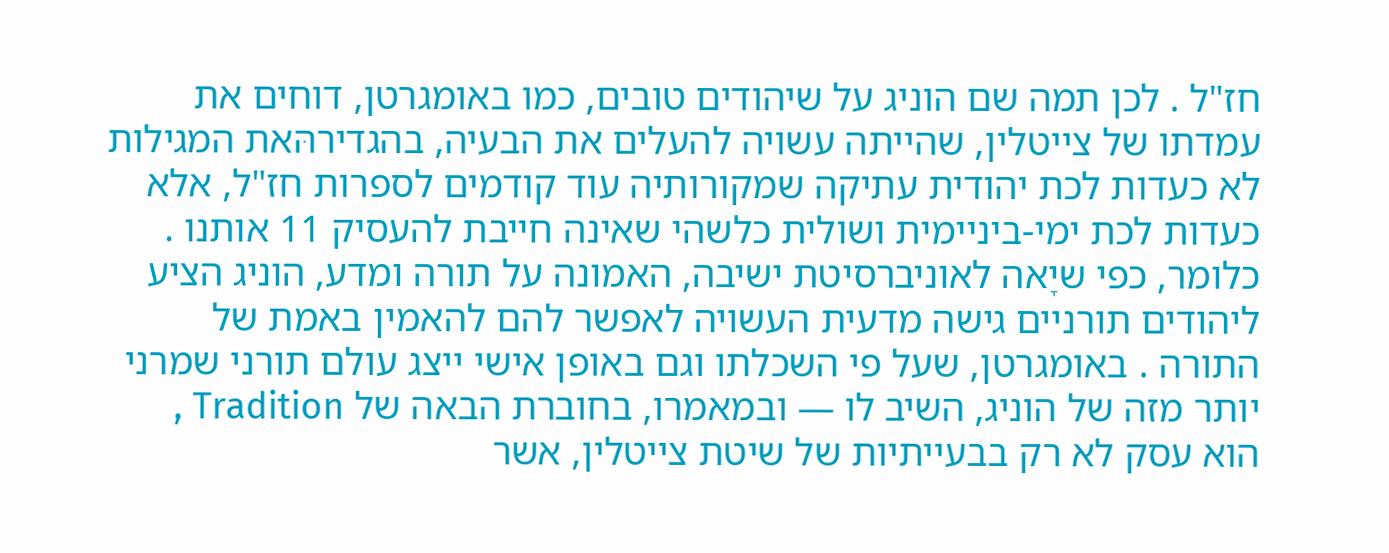חז"ל . לכן תמה שם הוניג על שיהודים טובים, כמו באומגרטן, דוחים את עמדתו של צייטלין, שהייתה עשויה להעלים את הבעיה, בהגדירהּאת המגילות לא כעדות לכת יהודית עתיקה שמקורותיה עוד קודמים לספרות חז"ל, אלא כעדות לכת ימי-ביניימית ושולית כלשהי שאינה חייבת להעסיק 11 אותנו . כלומר, כפי שיָאה לאוניברסיטת ישיבה, האמונה על תורה ומדע, הוניג הציע ליהודים תורניים גישה מדעית העשויה לאפשר להם להאמין באמת של התורה . באומגרטן, שעל פי השכלתו וגם באופן אישי ייצג עולם תורני שמרני יותר מזה של הוניג, השיב לו — ובמאמרו, בחוברת הבאה של Tradition , הוא עסק לא רק בבעייתיות של שיטת צייטלין, אשר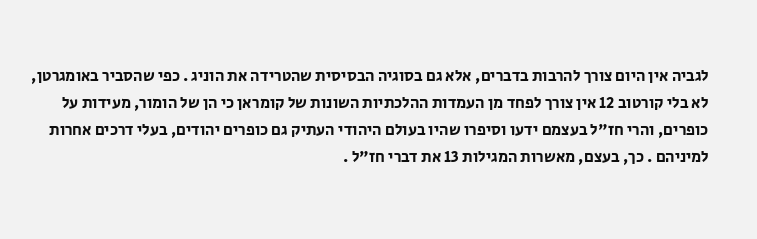לגביה אין היום צורך להרבות בדברים, אלא גם בסוגיה הבסיסית שהטרידה את הוניג . כפי שהסביר באומגרטן, לא בלי קורטוב 12 אין צורך לפחד מן העמדות ההלכתיות השונות של קומראן כי הן של הומור, מעידות על כופרים, והרי חז"ל בעצמם ידעו וסיפרו שהיו בעולם היהודי העתיק גם כופרים יהודים, בעלי דרכים אחרות למיניהם . כך, בעצם, מאשרות המגילות 13 את דברי חז"ל .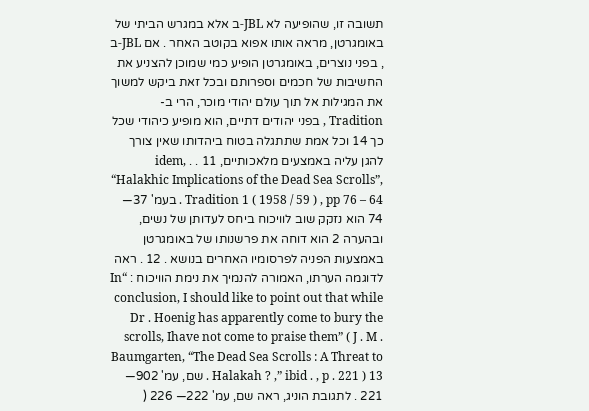תשובה זו, שהופיעה לא JBL-ב אלא במגרש הביתי של באומגרטן, מראה אותו אפוא בקוטב האחר . אם JBL-ב , בפני נוצרים, באומגרטן הופיע כמי שמוכן להצניע את החשיבות של חכמים וספרותם ובכל זאת ביקש למשוך את המגילות אל תוך עולם יהודי מוכר, הרי ב- Tradition , בפני יהודים דתיים, הוא מופיע כיהודי שכל כך 14 וכל אמת שתתגלה בטוח ביהדותו שאין צורך להגן עליה באמצעים מלאכותיים, 11 . . idem, “Halakhic Implications of the Dead Sea Scrolls”, Tradition 1 ( 1958 / 59 ) , pp 76 – 64 . בעמ' 37— 74 הוא נזקק שוב לוויכוח ביחס לעדותן של נשים, ובהערה 2 הוא דוחה את פרשנותו של באומגרטן באמצעות הפניה לפרסומיו האחרים בנושא . 12 . ראה לדוגמה הערתו, האמורה להנמיך את נימת הוויכוח : “In conclusion, I should like to point out that while Dr . Hoenig has apparently come to bury the scrolls, Ihave not come to praise them” ( J . M . Baumgarten, “The Dead Sea Scrolls : A Threat to Halakah ? ,” ibid . , p . 221 ) 13 . שם, עמ' 902— 221 . לתגובת הוניג, ראה שם, עמ' 222— 226 (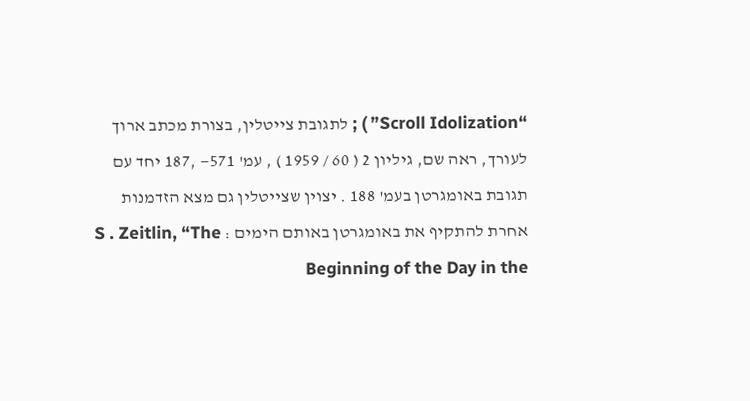“Scroll Idolization” ) ; לתגובת צייטלין, בצורת מכתב ארוך לעורך, ראה שם, גיליון 2 ( 60 / 1959 ) , עמ' 571— ,187 יחד עם תגובת באומגרטן בעמ' 188 . יצוין שצייטלין גם מצא הזדמנות אחרת להתקיף את באומגרטן באותם הימים : S . Zeitlin, “The Beginning of the Day in the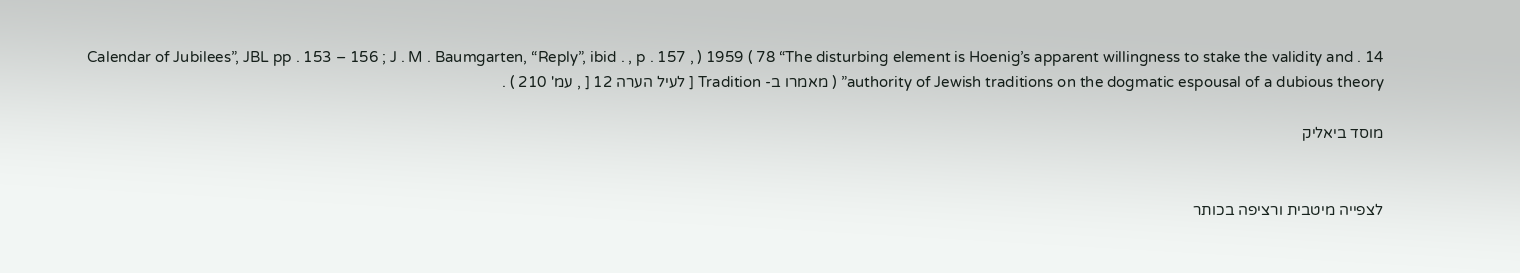Calendar of Jubilees”, JBL pp . 153 – 156 ; J . M . Baumgarten, “Reply”, ibid . , p . 157 , ) 1959 ( 78 “The disturbing element is Hoenig’s apparent willingness to stake the validity and . 14 authority of Jewish traditions on the dogmatic espousal of a dubious theory” ( מאמרו ב- Tradition [ לעיל הערה 12 [ , עמ' 210 ) .

מוסד ביאליק


לצפייה מיטבית ורציפה בכותר